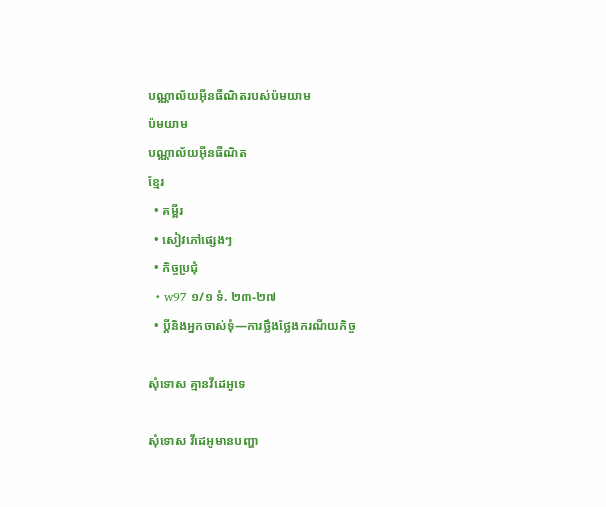បណ្ណាល័យអ៊ីនធឺណិតរបស់ប៉មយាម
ប៉មយាម
បណ្ណាល័យអ៊ីនធឺណិត
ខ្មែរ
  • គម្ពីរ
  • សៀវភៅផ្សេងៗ
  • កិច្ចប្រជុំ
  • w97 ១/១ ទំ. ២៣-២៧
  • ប្ដីនិងអ្នកចាស់ទុំ—ការថ្លឹងថ្លែងករណីយកិច្ច

សុំទោស គ្មានវីដេអូទេ

សុំទោស វីដេអូមានបញ្ហា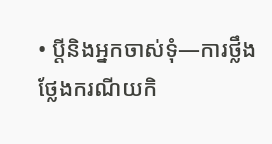• ប្ដីនិងអ្នកចាស់ទុំ—ការថ្លឹងថ្លែងករណីយកិ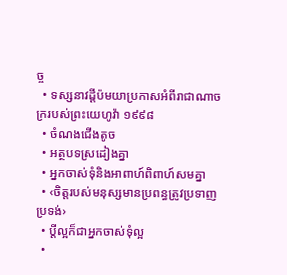ច្ច
  • ទស្សនាវដ្ដីប៉មយាប្រកាសអំពីរាជាណាចក្ររបស់ព្រះយេហូវ៉ា ១៩៩៨
  • ចំណងជើងតូច
  • អត្ថបទស្រដៀងគ្នា
  • អ្នកចាស់ទុំនិងអាពាហ៍ពិពាហ៍សមគ្នា
  • ‹ចិត្តរបស់មនុស្សមានប្រពន្ធត្រូវប្រទាញប្រទង់›
  • ប្ដីល្អក៏ជាអ្នកចាស់ទុំល្អ
  •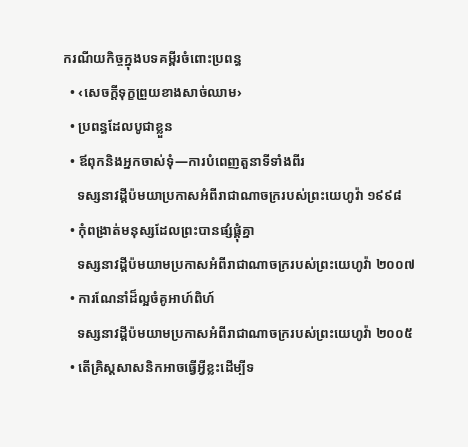ករណីយកិច្ចក្នុងបទគម្ពីរចំពោះប្រពន្ធ
  • ‹សេចក្ដីទុក្ខព្រួយខាងសាច់ឈាម›
  • ប្រពន្ធដែលបូជាខ្លួន
  • ឪពុកនិងអ្នកចាស់ទុំ—ការបំពេញតួនាទីទាំងពីរ
    ទស្សនាវដ្ដីប៉មយាប្រកាសអំពីរាជាណាចក្ររបស់ព្រះយេហូវ៉ា ១៩៩៨
  • កុំពង្រាត់មនុស្សដែលព្រះបានផ្សំផ្គុំគ្នា
    ទស្សនាវដ្ដីប៉មយាមប្រកាសអំពីរាជាណាចក្ររបស់ព្រះយេហូវ៉ា ២០០៧
  • ការណែនាំដ៏ល្អចំគូអាហ៍ពិហ៍
    ទស្សនាវដ្ដីប៉មយាមប្រកាសអំពីរាជាណាចក្ររបស់ព្រះយេហូវ៉ា ២០០៥
  • តើគ្រិស្តសាសនិកអាចធ្វើអ្វីខ្លះដើម្បីទ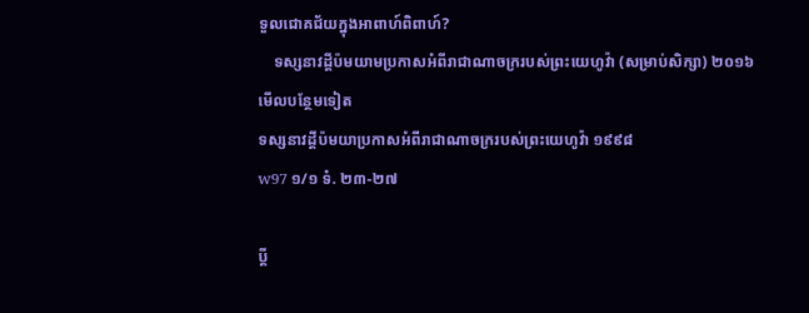ទួលជោគជ័យក្នុងអាពាហ៍ពិពាហ៍?
    ទស្សនាវដ្ដីប៉មយាមប្រកាសអំពីរាជាណាចក្ររបស់ព្រះយេហូវ៉ា (សម្រាប់សិក្សា) ២០១៦
មើលបន្ថែមទៀត
ទស្សនាវដ្ដីប៉មយាប្រកាសអំពីរាជាណាចក្ររបស់ព្រះយេហូវ៉ា ១៩៩៨
w97 ១/១ ទំ. ២៣-២៧

ប្ដី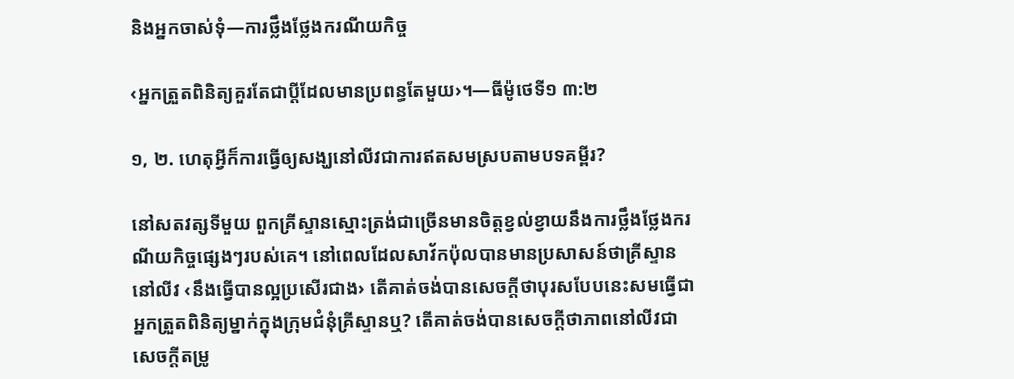និងអ្នកចាស់ទុំ—ការថ្លឹងថ្លែងករណីយកិច្ច

‹អ្នកត្រួតពិនិត្យគួរតែជាប្ដីដែលមានប្រពន្ធតែមួយ›។—ធីម៉ូថេទី១ ៣:២

១, ២. ហេតុអ្វីក៏ការធ្វើឲ្យសង្ឃនៅលីវជាការឥតសមស្របតាមបទគម្ពីរ?

នៅសតវត្សទីមួយ ពួកគ្រីស្ទានស្មោះត្រង់ជាច្រើនមានចិត្តខ្វល់ខ្វាយនឹងការថ្លឹងថ្លែងករណីយកិច្ចផ្សេងៗរបស់គេ។ នៅពេលដែលសាវ័កប៉ុលបានមានប្រសាសន៍ថាគ្រីស្ទាននៅលីវ ‹នឹងធ្វើបានល្អប្រសើរជាង› តើគាត់ចង់បានសេចក្ដីថាបុរសបែបនេះសមធ្វើជាអ្នកត្រួតពិនិត្យម្នាក់ក្នុងក្រុមជំនុំគ្រីស្ទានឬ? តើគាត់ចង់បានសេចក្ដីថាភាពនៅលីវជាសេចក្ដីតម្រូ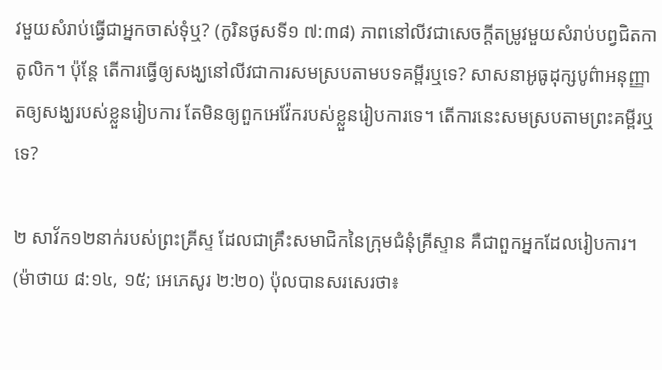វមួយសំរាប់ធ្វើជាអ្នកចាស់ទុំឬ? (កូរិនថូសទី១ ៧:៣៨) ភាពនៅលីវជាសេចក្ដីតម្រូវមួយសំរាប់បព្វជិតកាតូលិក។ ប៉ុន្តែ តើការធ្វើឲ្យសង្ឃនៅលីវជាការសមស្របតាមបទគម្ពីរឬទេ? សាសនាអូធូដុក្សបូព៌ាអនុញ្ញាតឲ្យសង្ឃរបស់ខ្លួនរៀបការ តែមិនឲ្យពួកអេវ៉ែករបស់ខ្លួនរៀបការទេ។ តើការនេះសមស្របតាមព្រះគម្ពីរឬទេ?

២ សាវ័ក១២នាក់របស់ព្រះគ្រីស្ទ ដែលជាគ្រឹះសមាជិកនៃក្រុមជំនុំគ្រីស្ទាន គឺជាពួកអ្នកដែលរៀបការ។ (ម៉ាថាយ ៨:១៤, ១៥; អេភេសូរ ២:២០) ប៉ុលបានសរសេរថា៖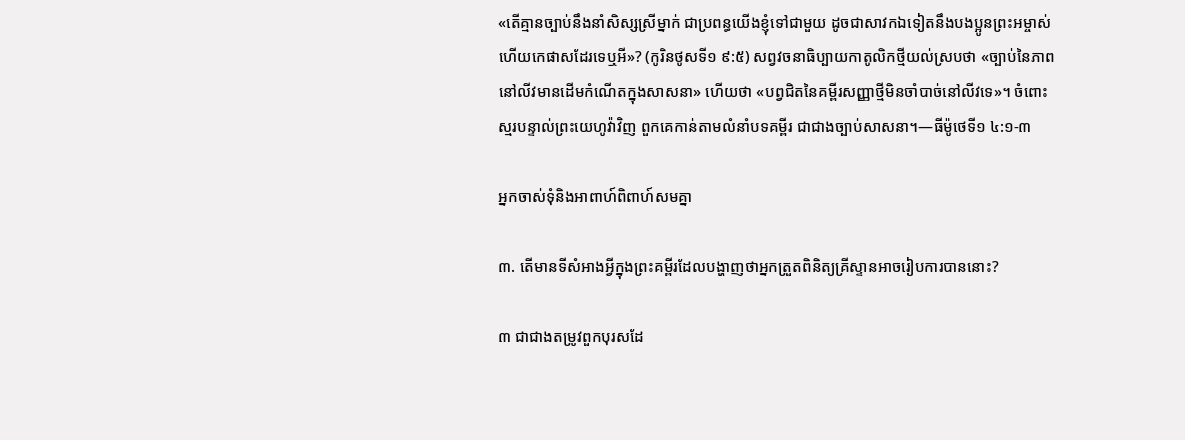«តើគ្មានច្បាប់នឹងនាំសិស្សស្រីម្នាក់ ជាប្រពន្ធយើងខ្ញុំទៅជាមួយ ដូចជាសាវកឯទៀតនឹងបងប្អូនព្រះអម្ចាស់ ហើយកេផាសដែរទេឬអី»? (កូរិនថូសទី១ ៩:៥) សព្វវចនាធិប្បាយកាតូលិកថ្មីយល់ស្របថា «ច្បាប់នៃភាពនៅលីវមានដើមកំណើតក្នុងសាសនា» ហើយថា «បព្វជិតនៃគម្ពីរសញ្ញាថ្មីមិនចាំបាច់នៅលីវទេ»។ ចំពោះស្មរបន្ទាល់ព្រះយេហូវ៉ាវិញ ពួកគេកាន់តាមលំនាំបទគម្ពីរ ជាជាងច្បាប់សាសនា។—ធីម៉ូថេទី១ ៤:១-៣

អ្នកចាស់ទុំនិងអាពាហ៍ពិពាហ៍សមគ្នា

៣. តើមានទីសំអាងអ្វីក្នុងព្រះគម្ពីរដែលបង្ហាញថាអ្នកត្រួតពិនិត្យគ្រីស្ទានអាចរៀបការបាននោះ?

៣ ជាជាងតម្រូវពួកបុរសដែ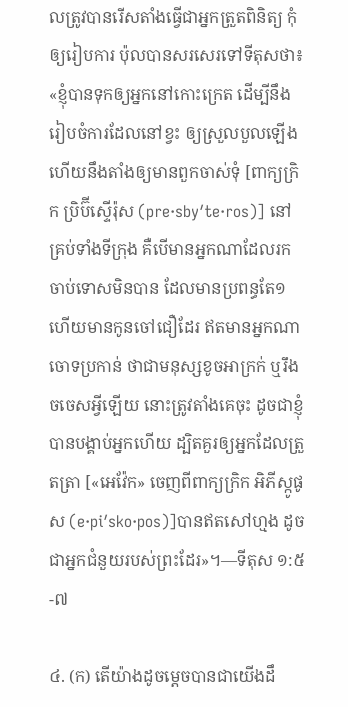លត្រូវបានរើសតាំងធ្វើជាអ្នកត្រួតពិនិត្យ កុំឲ្យរៀបការ ប៉ុលបានសរសេរទៅទីតុសថា៖ «ខ្ញុំបានទុកឲ្យអ្នកនៅកោះក្រេត ដើម្បីនឹងរៀបចំការដែលនៅខ្វះ ឲ្យស្រួលបួលឡើង ហើយនឹងតាំងឲ្យមានពួកចាស់ទុំ [ពាក្យក្រិក ប្រិប៊ីស្ទើរ៉ុស (pre·sbyʹte·ros)] នៅគ្រប់ទាំងទីក្រុង គឺបើមានអ្នកណាដែលរកចាប់ទោសមិនបាន ដែលមានប្រពន្ធតែ១ ហើយមានកូនចៅជឿដែរ ឥតមានអ្នកណាចោទប្រកាន់ ថាជាមនុស្សខូចអាក្រក់ ឬរឹងចចេសអ្វីឡើយ នោះត្រូវតាំងគេចុះ ដូចជាខ្ញុំបានបង្គាប់អ្នកហើយ ដ្បិតគួរឲ្យអ្នកដែលត្រួតត្រា [«អេវ៉ែក» ចេញពីពាក្យក្រិក អិភីស្កូផូស (e·piʹsko·pos)]បានឥតសៅហ្មង ដូចជាអ្នកជំនួយរបស់ព្រះដែរ»។—ទីតុស ១:៥-៧

៤. (ក) តើយ៉ាងដូចម្ដេចបានជាយើងដឹ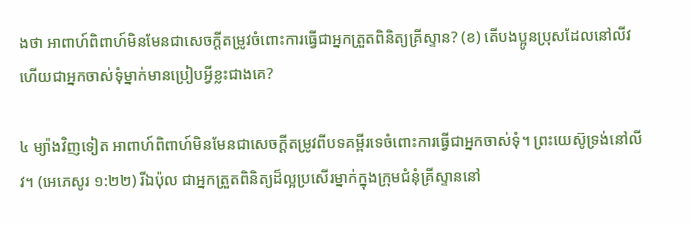ងថា អាពាហ៍ពិពាហ៍មិនមែនជាសេចក្ដីតម្រូវចំពោះការធ្វើជាអ្នកត្រួតពិនិត្យគ្រីស្ទាន? (ខ) តើបងប្អូនប្រុសដែលនៅលីវហើយជាអ្នកចាស់ទុំម្នាក់មានប្រៀបអ្វីខ្លះជាងគេ?

៤ ម្យ៉ាងវិញទៀត អាពាហ៍ពិពាហ៍មិនមែនជាសេចក្ដីតម្រូវពីបទគម្ពីរទេចំពោះការធ្វើជាអ្នកចាស់ទុំ។ ព្រះយេស៊ូទ្រង់នៅលីវ។ (អេភេសូរ ១:២២) រីឯប៉ុល ជាអ្នកត្រួតពិនិត្យដ៏ល្អប្រសើរម្នាក់ក្នុងក្រុមជំនុំគ្រីស្ទាននៅ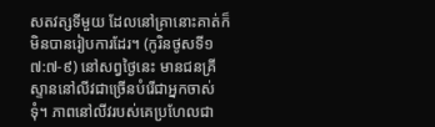សតវត្សទីមួយ ដែលនៅគ្រានោះគាត់ក៏មិនបានរៀបការដែរ។ (កូរិនថូសទី១ ៧:៧-៩) នៅសព្វថ្ងៃនេះ មានជនគ្រីស្ទាននៅលីវជាច្រើនបំរើជាអ្នកចាស់ទុំ។ ភាពនៅលីវរបស់គេប្រហែលជា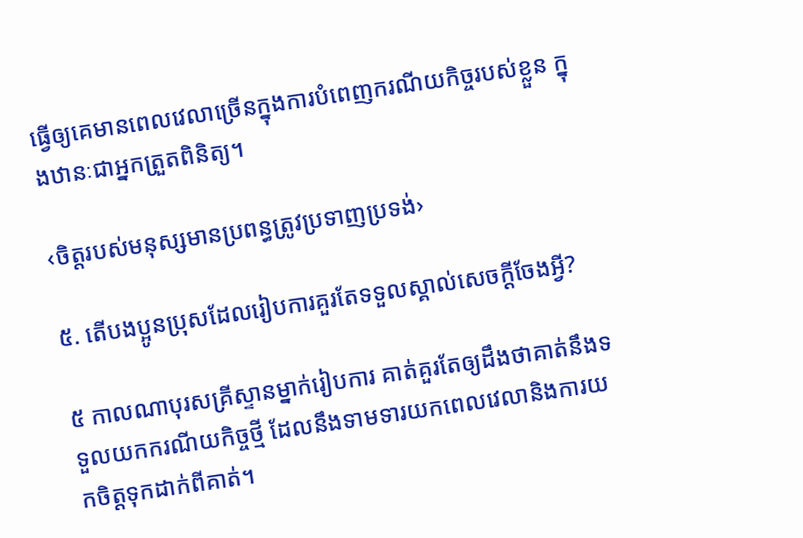ធ្វើឲ្យគេមានពេលវេលាច្រើនក្នុងការបំពេញករណីយកិច្ចរបស់ខ្លួន ក្នុងឋានៈជាអ្នកត្រួតពិនិត្យ។

‹ចិត្តរបស់មនុស្សមានប្រពន្ធត្រូវប្រទាញប្រទង់›

៥. តើបងប្អូនប្រុសដែលរៀបការគួរតែទទួលស្គាល់សេចក្ដីចែងអ្វី?

៥ កាលណាបុរសគ្រីស្ទានម្នាក់រៀបការ គាត់គួរតែឲ្យដឹងថាគាត់នឹងទទួលយកករណីយកិច្ចថ្មី ដែលនឹងទាមទារយកពេលវេលានិងការយកចិត្តទុកដាក់ពីគាត់។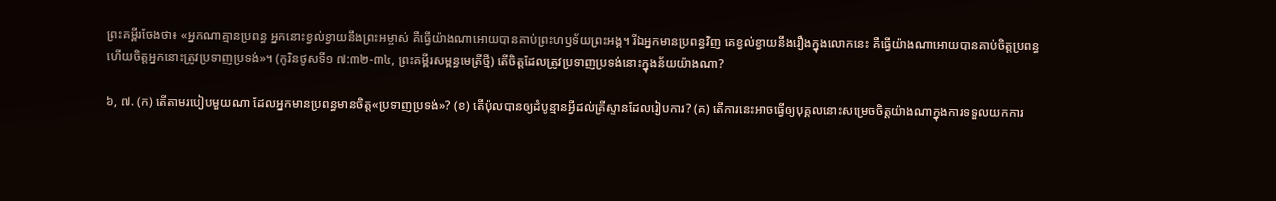ព្រះគម្ពីរចែងថា៖ «អ្នកណាគ្មានប្រពន្ធ អ្នកនោះខ្វល់ខ្វាយនឹងព្រះអម្ចាស់ គឺធ្វើយ៉ាងណាអោយបានគាប់ព្រះហឫទ័យព្រះអង្គ។ រីឯអ្នកមានប្រពន្ធវិញ គេខ្វល់ខ្វាយនឹងរឿងក្នុងលោកនេះ គឺធ្វើយ៉ាងណាអោយបានគាប់ចិត្តប្រពន្ធ ហើយចិត្តអ្នកនោះត្រូវប្រទាញប្រទង់»។ (កូរិនថូសទី១ ៧:៣២-៣៤, ព្រះគម្ពីរសម្ពន្ធមេត្រីថ្មី) តើចិត្តដែលត្រូវប្រទាញប្រទង់នោះក្នុងន័យយ៉ាងណា?

៦, ៧. (ក) តើតាមរបៀបមួយណា ដែលអ្នកមានប្រពន្ធមានចិត្ត«ប្រទាញប្រទង់»? (ខ) តើប៉ុលបានឲ្យដំបូន្មានអ្វីដល់គ្រីស្ទានដែលរៀបការ? (គ) តើការនេះអាចធ្វើឲ្យបុគ្គលនោះសម្រេចចិត្តយ៉ាងណាក្នុងការទទួលយកការ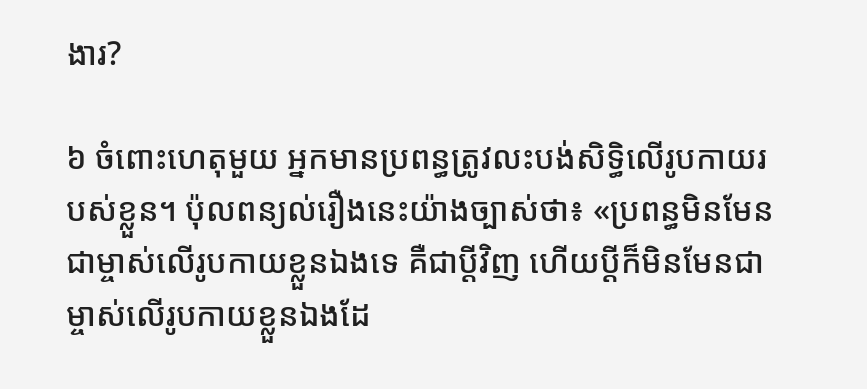ងារ?

៦ ចំពោះហេតុមួយ អ្នកមានប្រពន្ធត្រូវលះបង់សិទ្ធិលើរូបកាយរបស់ខ្លួន។ ប៉ុលពន្យល់រឿងនេះយ៉ាងច្បាស់ថា៖ «ប្រពន្ធមិនមែនជាម្ចាស់លើរូបកាយខ្លួនឯងទេ គឺជាប្ដីវិញ ហើយប្ដីក៏មិនមែនជាម្ចាស់លើរូបកាយខ្លួនឯងដែ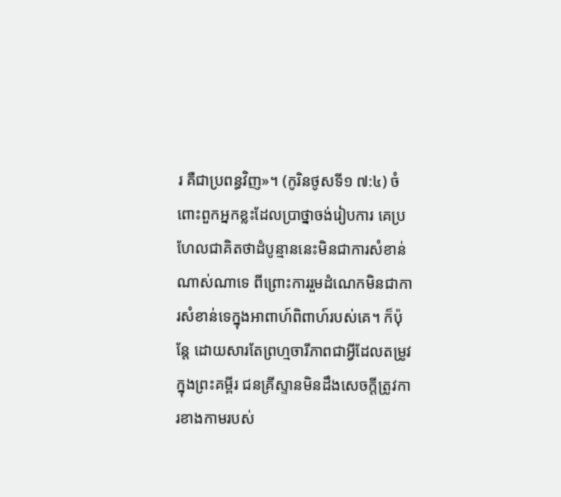រ គឺជាប្រពន្ធវិញ»។ (កូរិនថូសទី១ ៧:៤) ចំពោះពួកអ្នកខ្លះដែលប្រាថ្នាចង់រៀបការ គេប្រហែលជាគិតថាដំបូន្មាននេះមិនជាការសំខាន់ណាស់ណាទេ ពីព្រោះការរួមដំណេកមិនជាការសំខាន់ទេក្នុងអាពាហ៍ពិពាហ៍របស់គេ។ ក៏ប៉ុន្តែ ដោយសារតែព្រហ្មចារីភាពជាអ្វីដែលតម្រូវក្នុងព្រះគម្ពីរ ជនគ្រីស្ទានមិនដឹងសេចក្ដីត្រូវការខាងកាមរបស់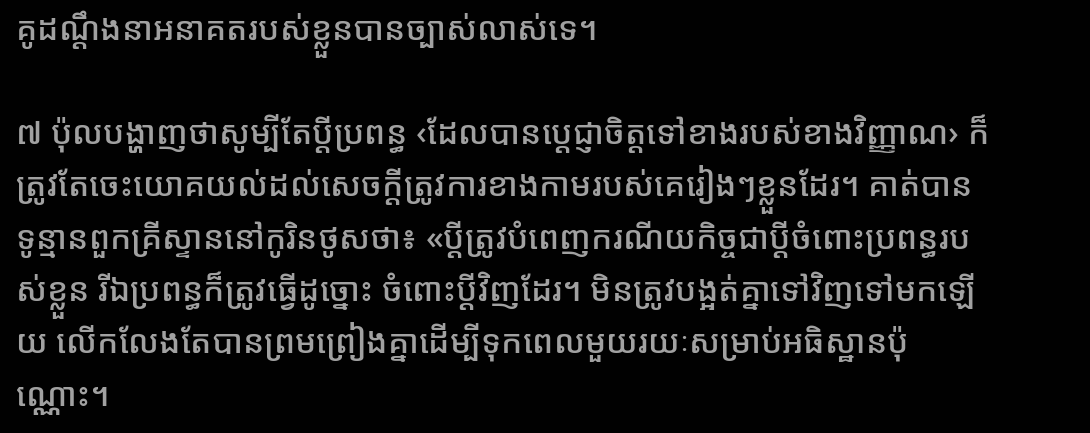គូដណ្ដឹងនាអនាគតរបស់ខ្លួនបានច្បាស់លាស់ទេ។

៧ ប៉ុលបង្ហាញថាសូម្បីតែប្ដីប្រពន្ធ ‹ដែលបានប្ដេជ្ញាចិត្តទៅខាងរបស់ខាងវិញ្ញាណ› ក៏ត្រូវតែចេះយោគយល់ដល់សេចក្ដីត្រូវការខាងកាមរបស់គេរៀងៗខ្លួនដែរ។ គាត់បានទូន្មានពួកគ្រីស្ទាននៅកូរិនថូសថា៖ «ប្ដីត្រូវបំពេញករណីយកិច្ចជាប្ដីចំពោះប្រពន្ធរបស់ខ្លួន រីឯប្រពន្ធក៏ត្រូវធ្វើដូច្នោះ ចំពោះប្ដីវិញដែរ។ មិនត្រូវបង្អត់គ្នាទៅវិញទៅមកឡើយ លើកលែងតែបានព្រមព្រៀងគ្នាដើម្បីទុកពេលមួយរយៈសម្រាប់អធិស្ឋានប៉ុណ្ណោះ។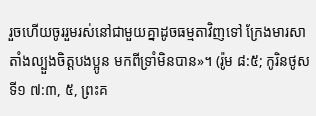រួចហើយចូររួមរស់នៅជាមួយគ្នាដូចធម្មតាវិញទៅ ក្រែងមារសាតាំងល្បួងចិត្តបងប្អូន មកពីទ្រាំមិនបាន»។ (រ៉ូម ៨:៥; កូរិនថូសទី១ ៧:៣, ៥, ព្រះគ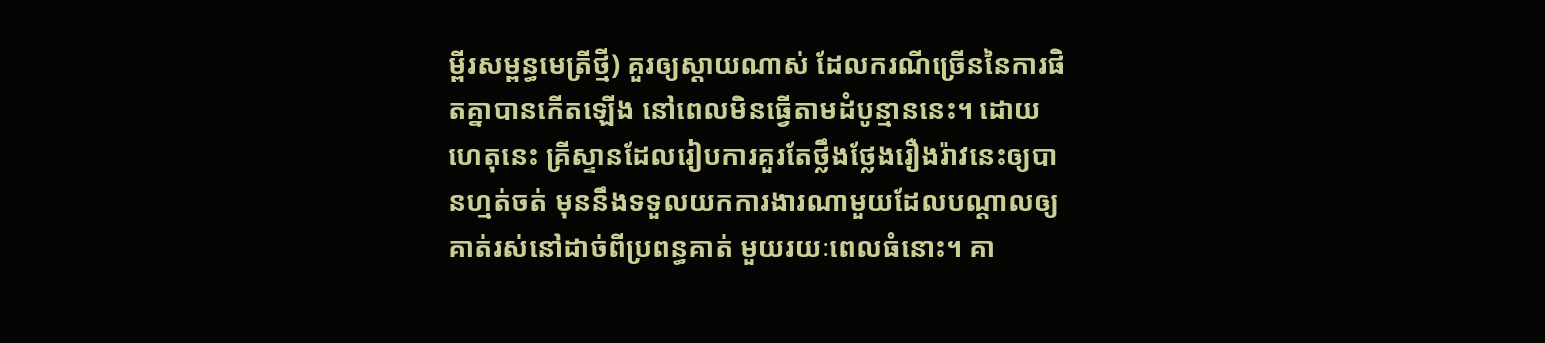ម្ពីរសម្ពន្ធមេត្រីថ្មី) គួរឲ្យស្ដាយណាស់ ដែលករណីច្រើននៃការផិតគ្នាបានកើតឡើង នៅពេលមិនធ្វើតាមដំបូន្មាននេះ។ ដោយហេតុនេះ គ្រីស្ទានដែលរៀបការគួរតែថ្លឹងថ្លែងរឿងរ៉ាវនេះឲ្យបានហ្មត់ចត់ មុននឹងទទួលយកការងារណាមួយដែលបណ្ដាលឲ្យគាត់រស់នៅដាច់ពីប្រពន្ធគាត់ មួយរយៈពេលធំនោះ។ គា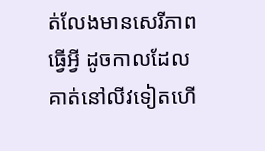ត់លែងមានសេរីភាពធ្វើអ្វី ដូចកាលដែលគាត់នៅលីវទៀតហើ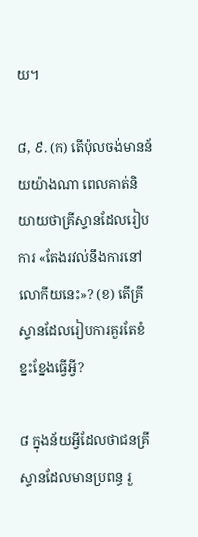យ។

៨, ៩. (ក) តើប៉ុលចង់មានន័យយ៉ាងណា ពេលគាត់និយាយថាគ្រីស្ទានដែលរៀបការ «តែងរវល់នឹងការនៅលោកីយនេះ»? (ខ) តើគ្រីស្ទានដែលរៀបការគួរតែខំខ្នះខ្នែងធ្វើអ្វី?

៨ ក្នុងន័យអ្វីដែលថាជនគ្រីស្ទានដែលមានប្រពន្ធ រួ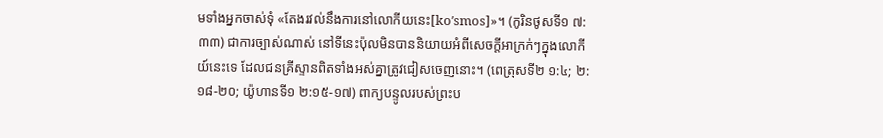មទាំងអ្នកចាស់ទុំ «តែងរវល់នឹងការនៅលោកីយនេះ[koʹsmos]»។ (កូរិនថូសទី១ ៧:៣៣) ជាការច្បាស់ណាស់ នៅទីនេះប៉ុលមិនបាននិយាយអំពីសេចក្ដីអាក្រក់ៗក្នុងលោកីយ៍នេះទេ ដែលជនគ្រីស្ទានពិតទាំងអស់គ្នាត្រូវជៀសចេញនោះ។ (ពេត្រុសទី២ ១:៤; ២:១៨-២០; យ៉ូហានទី១ ២:១៥-១៧) ពាក្យបន្ទូលរបស់ព្រះប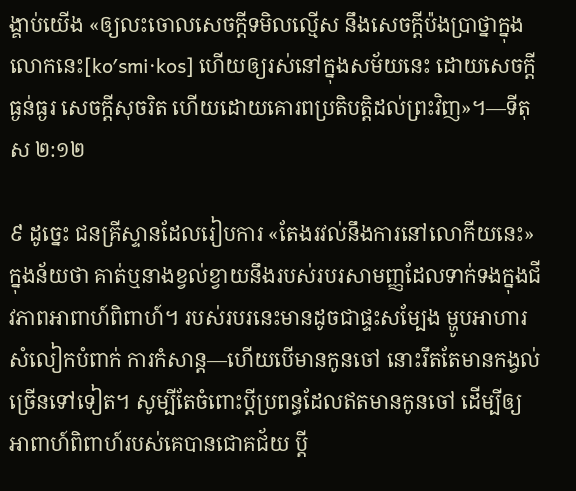ង្គាប់យើង «ឲ្យលះចោលសេចក្ដីទមិលល្មើស នឹងសេចក្ដីប៉ងប្រាថ្នាក្នុងលោកនេះ[koʹsmi·kos] ហើយឲ្យរស់នៅក្នុងសម័យនេះ ដោយសេចក្ដីធ្ងន់ធ្ងរ សេចក្ដីសុចរិត ហើយដោយគោរពប្រតិបត្ដិដល់ព្រះវិញ»។—ទីតុស ២:១២

៩ ដូច្នេះ ជនគ្រីស្ទានដែលរៀបការ «តែងរវល់នឹងការនៅលោកីយនេះ» ក្នុងន័យថា គាត់ឬនាងខ្វល់ខ្វាយនឹងរបស់របរសាមញ្ញដែលទាក់ទងក្នុងជីវភាពអាពាហ៍ពិពាហ៍។ របស់របរនេះមានដូចជាផ្ទះសម្បែង ម្ហូបអាហារ សំលៀកបំពាក់ ការកំសាន្ត—ហើយបើមានកូនចៅ នោះរឹតតែមានកង្វល់ច្រើនទៅទៀត។ សូម្បីតែចំពោះប្ដីប្រពន្ធដែលឥតមានកូនចៅ ដើម្បីឲ្យអាពាហ៍ពិពាហ៍របស់គេបានជោគជ័យ ប្ដី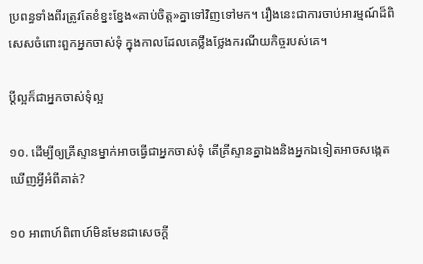ប្រពន្ធទាំងពីរត្រូវតែខំខ្នះខ្នែង«គាប់ចិត្ត»គ្នាទៅវិញទៅមក។ រឿងនេះជាការចាប់អារម្មណ៍ដ៏ពិសេសចំពោះពួកអ្នកចាស់ទុំ ក្នុងកាលដែលគេថ្លឹងថ្លែងករណីយកិច្ចរបស់គេ។

ប្ដីល្អក៏ជាអ្នកចាស់ទុំល្អ

១០. ដើម្បីឲ្យគ្រីស្ទានម្នាក់អាចធ្វើជាអ្នកចាស់ទុំ តើគ្រីស្ទានគ្នាឯងនិងអ្នកឯទៀតអាចសង្កេតឃើញអ្វីអំពីគាត់?

១០ អាពាហ៍ពិពាហ៍មិនមែនជាសេចក្ដី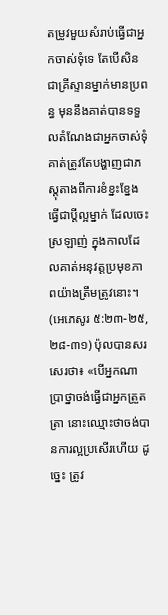តម្រូវមួយសំរាប់ធ្វើជាអ្នកចាស់ទុំទេ តែបើសិនជាគ្រីស្ទានម្នាក់មានប្រពន្ធ មុននឹងគាត់បានទទួលតំណែងជាអ្នកចាស់ទុំ គាត់ត្រូវតែបង្ហាញជាភស្តុតាងពីការខំខ្នះខ្នែងធ្វើជាប្ដីល្អម្នាក់ ដែលចេះស្រឡាញ់ ក្នុងកាលដែលគាត់អនុវត្តប្រមុខភាពយ៉ាងត្រឹមត្រូវនោះ។ (អេភេសូរ ៥:២៣-២៥, ២៨-៣១) ប៉ុលបានសរសេរថា៖ «បើអ្នកណាប្រាថ្នាចង់ធ្វើជាអ្នកត្រួតត្រា នោះឈ្មោះថាចង់បានការល្អប្រសើរហើយ ដូច្នេះ ត្រូវ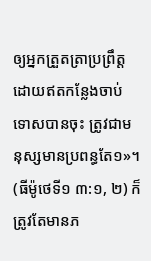ឲ្យអ្នកត្រួតត្រាប្រព្រឹត្តដោយឥតកន្លែងចាប់ទោសបានចុះ ត្រូវជាមនុស្សមានប្រពន្ធតែ១»។ (ធីម៉ូថេទី១ ៣:១, ២) ក៏ត្រូវតែមានភ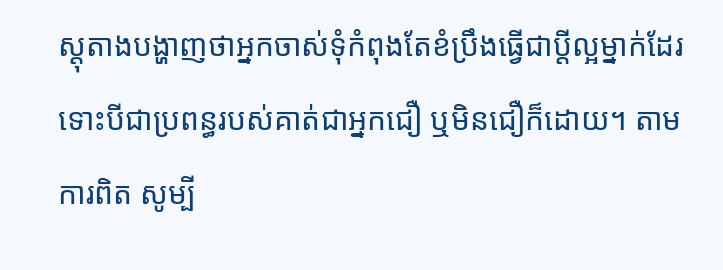ស្តុតាងបង្ហាញថាអ្នកចាស់ទុំកំពុងតែខំប្រឹងធ្វើជាប្ដីល្អម្នាក់ដែរ ទោះបីជាប្រពន្ធរបស់គាត់ជាអ្នកជឿ ឬមិនជឿក៏ដោយ។ តាមការពិត សូម្បី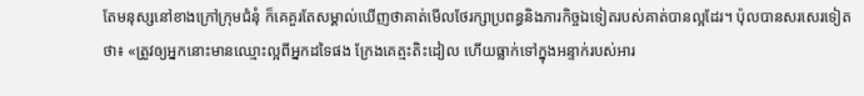តែមនុស្សនៅខាងក្រៅក្រុមជំនុំ ក៏គេគួរតែសម្គាល់ឃើញថាគាត់មើលថែរក្សាប្រពន្ធនិងភារកិច្ចឯទៀតរបស់គាត់បានល្អដែរ។ ប៉ុលបានសរសេរទៀតថា៖ «ត្រូវឲ្យអ្នកនោះមានឈ្មោះល្អពីអ្នកដទៃផង ក្រែងគេត្មះតិះដៀល ហើយធ្លាក់ទៅក្នុងអន្ទាក់របស់អារ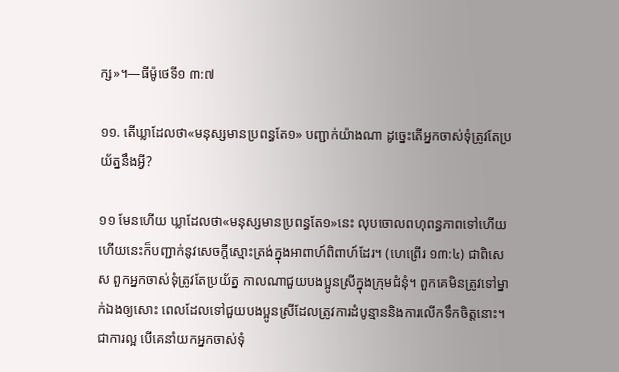ក្ស»។—ធីម៉ូថេទី១ ៣:៧

១១. តើឃ្លាដែលថា«មនុស្សមានប្រពន្ធតែ១» បញ្ជាក់យ៉ាងណា ដូច្នេះតើអ្នកចាស់ទុំត្រូវតែប្រយ័ត្ននឹងអ្វី?

១១ មែនហើយ ឃ្លាដែលថា«មនុស្សមានប្រពន្ធតែ១»នេះ លុបចោលពហុពន្ធភាពទៅហើយ ហើយនេះក៏បញ្ជាក់នូវសេចក្ដីស្មោះត្រង់ក្នុងអាពាហ៍ពិពាហ៍ដែរ។ (ហេព្រើរ ១៣:៤) ជាពិសេស ពួកអ្នកចាស់ទុំត្រូវតែប្រយ័ត្ន កាលណាជួយបងប្អូនស្រីក្នុងក្រុមជំនុំ។ ពួកគេមិនត្រូវទៅម្នាក់ឯងឲ្យសោះ ពេលដែលទៅជួយបងប្អូនស្រីដែលត្រូវការដំបូន្មាននិងការលើកទឹកចិត្តនោះ។ ជាការល្អ បើគេនាំយកអ្នកចាស់ទុំ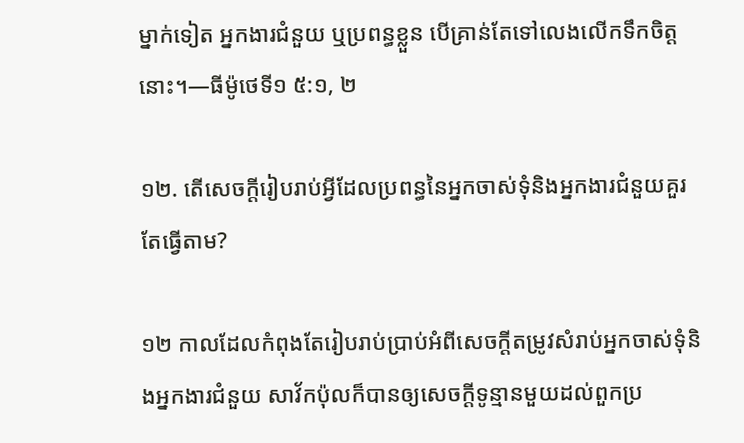ម្នាក់ទៀត អ្នកងារជំនួយ ឬប្រពន្ធខ្លួន បើគ្រាន់តែទៅលេងលើកទឹកចិត្តនោះ។—ធីម៉ូថេទី១ ៥:១, ២

១២. តើសេចក្ដីរៀបរាប់អ្វីដែលប្រពន្ធនៃអ្នកចាស់ទុំនិងអ្នកងារជំនួយគួរតែធ្វើតាម?

១២ កាលដែលកំពុងតែរៀបរាប់ប្រាប់អំពីសេចក្ដីតម្រូវសំរាប់អ្នកចាស់ទុំនិងអ្នកងារជំនួយ សាវ័កប៉ុលក៏បានឲ្យសេចក្ដីទូន្មានមួយដល់ពួកប្រ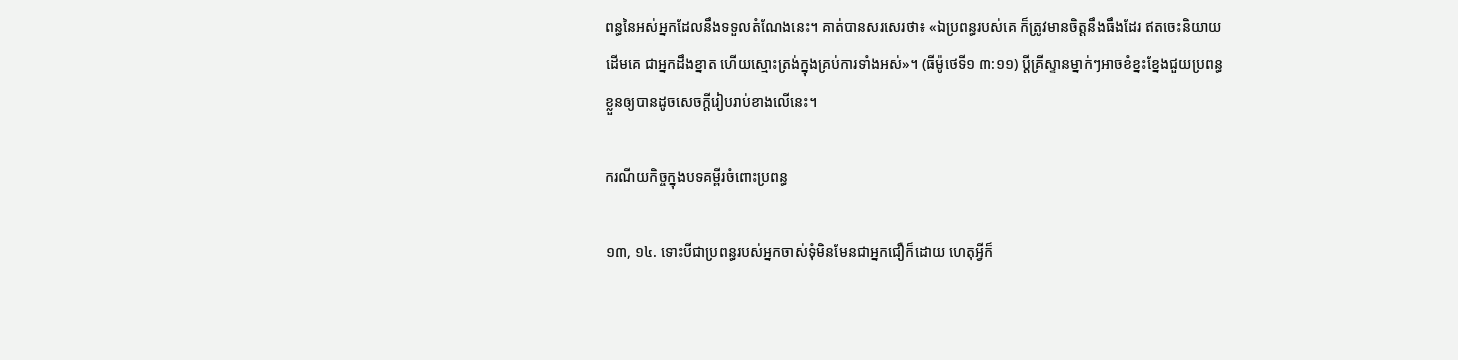ពន្ធនៃអស់អ្នកដែលនឹងទទួលតំណែងនេះ។ គាត់បានសរសេរថា៖ «ឯប្រពន្ធរបស់គេ ក៏ត្រូវមានចិត្តនឹងធឹងដែរ ឥតចេះនិយាយដើមគេ ជាអ្នកដឹងខ្នាត ហើយស្មោះត្រង់ក្នុងគ្រប់ការទាំងអស់»។ (ធីម៉ូថេទី១ ៣:១១) ប្ដីគ្រីស្ទានម្នាក់ៗអាចខំខ្នះខ្នែងជួយប្រពន្ធខ្លួនឲ្យបានដូចសេចក្ដីរៀបរាប់ខាងលើនេះ។

ករណីយកិច្ចក្នុងបទគម្ពីរចំពោះប្រពន្ធ

១៣, ១៤. ទោះបីជាប្រពន្ធរបស់អ្នកចាស់ទុំមិនមែនជាអ្នកជឿក៏ដោយ ហេតុអ្វីក៏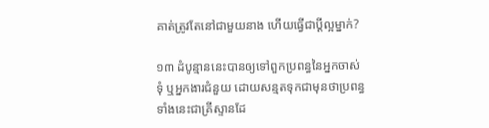គាត់ត្រូវតែនៅជាមួយនាង ហើយធ្វើជាប្ដីល្អម្នាក់?

១៣ ដំបូន្មាននេះបានឲ្យទៅពួកប្រពន្ធនៃអ្នកចាស់ទុំ ឬអ្នកងារជំនួយ ដោយសន្មតទុកជាមុនថាប្រពន្ធទាំងនេះជាគ្រីស្ទានដែ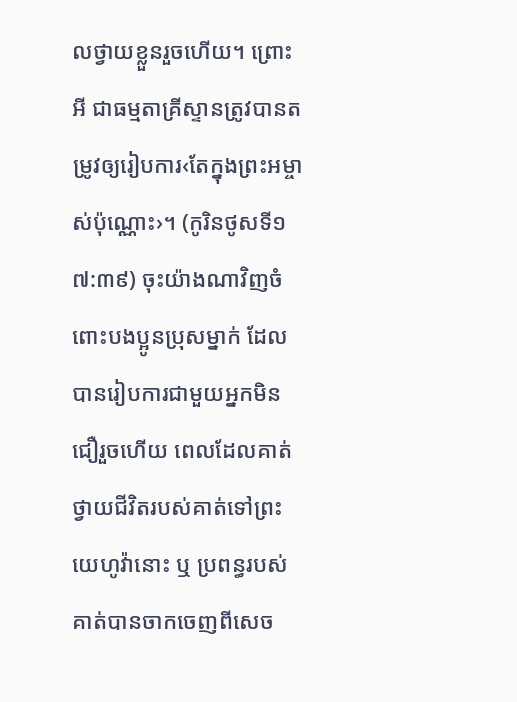លថ្វាយខ្លួនរួចហើយ។ ព្រោះអី ជាធម្មតាគ្រីស្ទានត្រូវបានតម្រូវឲ្យរៀបការ‹តែក្នុងព្រះអម្ចាស់ប៉ុណ្ណោះ›។ (កូរិនថូសទី១ ៧:៣៩) ចុះយ៉ាងណាវិញចំពោះបងប្អូនប្រុសម្នាក់ ដែលបានរៀបការជាមួយអ្នកមិនជឿរួចហើយ ពេលដែលគាត់ថ្វាយជីវិតរបស់គាត់ទៅព្រះយេហូវ៉ានោះ ឬ ប្រពន្ធរបស់គាត់បានចាកចេញពីសេច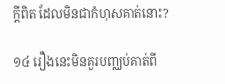ក្ដីពិត ដែលមិនជាកំហុសគាត់នោះ?

១៤ រឿងនេះមិនគួរបញ្ឈប់គាត់ពី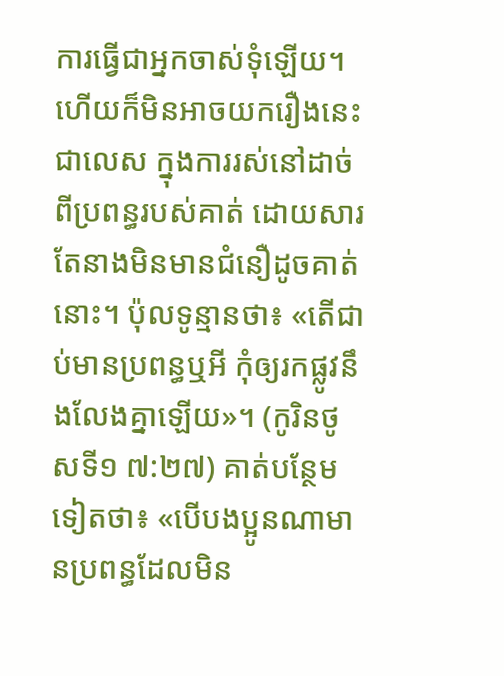ការធ្វើជាអ្នកចាស់ទុំឡើយ។ ហើយក៏មិនអាចយករឿងនេះជាលេស ក្នុងការរស់នៅដាច់ពីប្រពន្ធរបស់គាត់ ដោយសារតែនាងមិនមានជំនឿដូចគាត់នោះ។ ប៉ុលទូន្មានថា៖ «តើជាប់មានប្រពន្ធឬអី កុំឲ្យរកផ្លូវនឹងលែងគ្នាឡើយ»។ (កូរិនថូសទី១ ៧:២៧) គាត់បន្ថែមទៀតថា៖ «បើបងប្អូនណាមានប្រពន្ធដែលមិន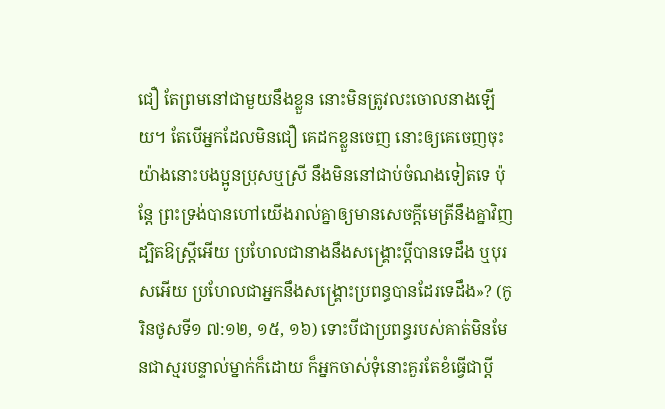ជឿ តែព្រមនៅជាមួយនឹងខ្លួន នោះមិនត្រូវលះចោលនាងឡើយ។ តែបើអ្នកដែលមិនជឿ គេដកខ្លួនចេញ នោះឲ្យគេចេញចុះ យ៉ាងនោះបងប្អូនប្រុសឬស្រី នឹងមិននៅជាប់ចំណងទៀតទេ ប៉ុន្តែ ព្រះទ្រង់បានហៅយើងរាល់គ្នាឲ្យមានសេចក្ដីមេត្រីនឹងគ្នាវិញ ដ្បិតឱស្ត្រីអើយ ប្រហែលជានាងនឹងសង្គ្រោះប្ដីបានទេដឹង ឬបុរសអើយ ប្រហែលជាអ្នកនឹងសង្គ្រោះប្រពន្ធបានដែរទេដឹង»? (កូរិនថូសទី១ ៧:១២, ១៥, ១៦) ទោះបីជាប្រពន្ធរបស់គាត់មិនមែនជាស្មរបន្ទាល់ម្នាក់ក៏ដោយ ក៏អ្នកចាស់ទុំនោះគួរតែខំធ្វើជាប្ដី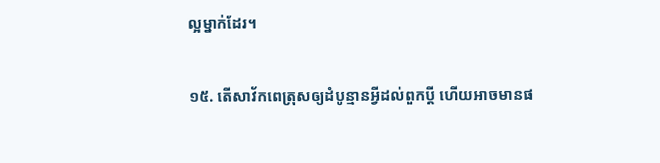ល្អម្នាក់ដែរ។

១៥. តើសាវ័កពេត្រុសឲ្យដំបូន្មានអ្វីដល់ពួកប្ដី ហើយអាចមានផ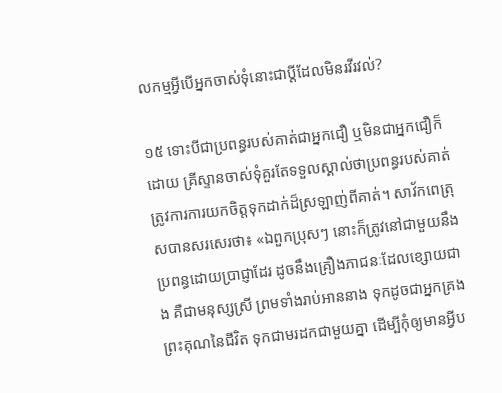លកម្មអ្វីបើអ្នកចាស់ទុំនោះជាប្ដីដែលមិនរវីរវល់?

១៥ ទោះបីជាប្រពន្ធរបស់គាត់ជាអ្នកជឿ ឬមិនជាអ្នកជឿក៏ដោយ គ្រីស្ទានចាស់ទុំគួរតែទទួលស្គាល់ថាប្រពន្ធរបស់គាត់ត្រូវការការយកចិត្តទុកដាក់ដ៏ស្រឡាញ់ពីគាត់។ សាវ័កពេត្រុសបានសរសេរថា៖ «ឯពួកប្រុសៗ នោះក៏ត្រូវនៅជាមួយនឹងប្រពន្ធដោយប្រាជ្ញាដែរ ដូចនឹងគ្រឿងភាជនៈដែលខ្សោយជាង គឺជាមនុស្សស្រី ព្រមទាំងរាប់អាននាង ទុកដូចជាអ្នកគ្រងព្រះគុណនៃជីវិត ទុកជាមរដកជាមួយគ្នា ដើម្បីកុំឲ្យមានអ្វីប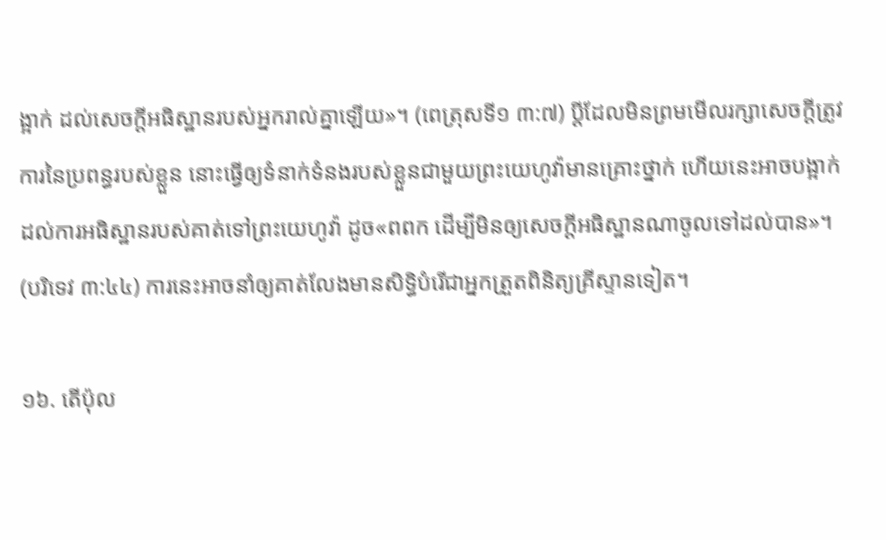ង្អាក់ ដល់សេចក្ដីអធិស្ឋានរបស់អ្នករាល់គ្នាឡើយ»។ (ពេត្រុសទី១ ៣:៧) ប្ដីដែលមិនព្រមមើលរក្សាសេចក្ដីត្រូវការនៃប្រពន្ធរបស់ខ្លួន នោះធ្វើឲ្យទំនាក់ទំនងរបស់ខ្លួនជាមួយព្រះយេហូវ៉ាមានគ្រោះថ្នាក់ ហើយនេះអាចបង្អាក់ដល់ការអធិស្ឋានរបស់គាត់ទៅព្រះយេហូវ៉ា ដូច«ពពក ដើម្បីមិនឲ្យសេចក្ដីអធិស្ឋានណាចូលទៅដល់បាន»។ (បរិទេវ ៣:៤៤) ការនេះអាចនាំឲ្យគាត់លែងមានសិទ្ធិបំរើជាអ្នកត្រួតពិនិត្យគ្រីស្ទានទៀត។

១៦. តើប៉ុល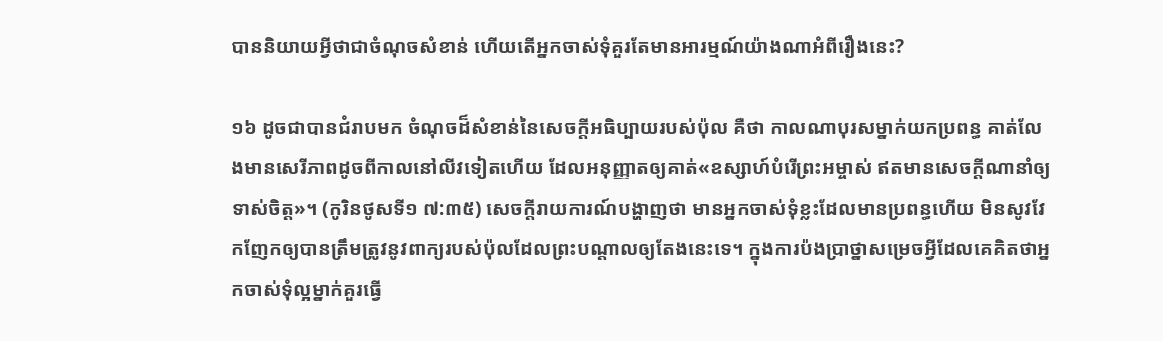បាននិយាយអ្វីថាជាចំណុចសំខាន់ ហើយតើអ្នកចាស់ទុំគួរតែមានអារម្មណ៍យ៉ាងណាអំពីរឿងនេះ?

១៦ ដូចជាបានជំរាបមក ចំណុចដ៏សំខាន់នៃសេចក្ដីអធិប្បាយរបស់ប៉ុល គឺថា កាលណាបុរសម្នាក់យកប្រពន្ធ គាត់លែងមានសេរីភាពដូចពីកាលនៅលីវទៀតហើយ ដែលអនុញ្ញាតឲ្យគាត់«ឧស្សាហ៍បំរើព្រះអម្ចាស់ ឥតមានសេចក្ដីណានាំឲ្យទាស់ចិត្ត»។ (កូរិនថូសទី១ ៧:៣៥) សេចក្ដីរាយការណ៍បង្ហាញថា មានអ្នកចាស់ទុំខ្លះដែលមានប្រពន្ធហើយ មិនសូវវែកញែកឲ្យបានត្រឹមត្រូវនូវពាក្យរបស់ប៉ុលដែលព្រះបណ្ដាលឲ្យតែងនេះទេ។ ក្នុងការប៉ងប្រាថ្នាសម្រេចអ្វីដែលគេគិតថាអ្នកចាស់ទុំល្អម្នាក់គួរធ្វើ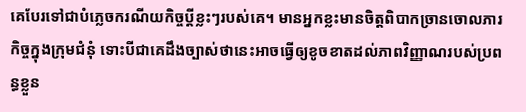គេបែរទៅជាបំភ្លេចករណីយកិច្ចប្ដីខ្លះៗរបស់គេ។ មានអ្នកខ្លះមានចិត្តពិបាកច្រានចោលភារកិច្ចក្នុងក្រុមជំនុំ ទោះបីជាគេដឹងច្បាស់ថានេះអាចធ្វើឲ្យខូចខាតដល់ភាពវិញ្ញាណរបស់ប្រពន្ធខ្លួន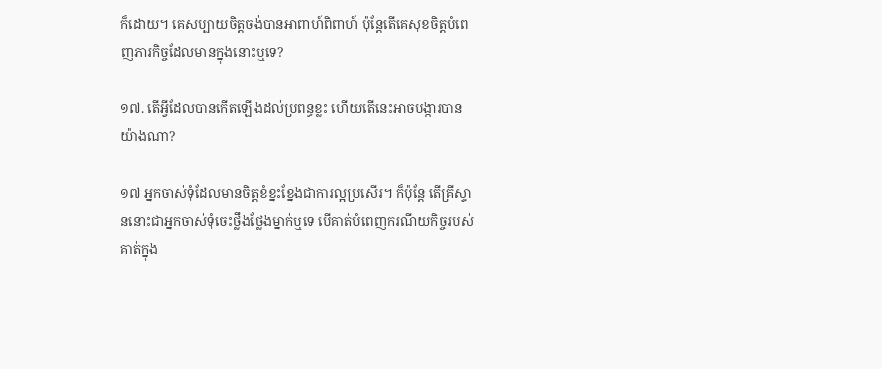ក៏ដោយ។ គេសប្បាយចិត្តចង់បានអាពាហ៍ពិពាហ៍ ប៉ុន្តែតើគេសុខចិត្តបំពេញភារកិច្ចដែលមានក្នុងនោះឬទេ?

១៧. តើអ្វីដែលបានកើតឡើងដល់ប្រពន្ធខ្លះ ហើយតើនេះអាចបង្ការបានយ៉ាងណា?

១៧ អ្នកចាស់ទុំដែលមានចិត្តខំខ្នះខ្នែងជាការល្អប្រសើរ។ ក៏ប៉ុន្តែ តើគ្រីស្ទាននោះជាអ្នកចាស់ទុំចេះថ្លឹងថ្លែងម្នាក់ឬទេ បើគាត់បំពេញករណីយកិច្ចរបស់គាត់ក្នុង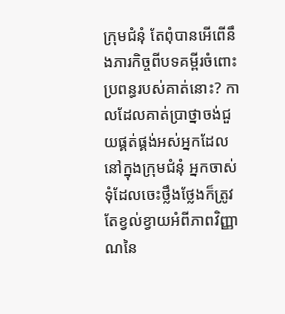ក្រុមជំនុំ តែពុំបានអើពើនឹងភារកិច្ចពីបទគម្ពីរចំពោះប្រពន្ធរបស់គាត់នោះ? កាលដែលគាត់ប្រាថ្នាចង់ជួយផ្គត់ផ្គង់អស់អ្នកដែលនៅក្នុងក្រុមជំនុំ អ្នកចាស់ទុំដែលចេះថ្លឹងថ្លែងក៏ត្រូវតែខ្វល់ខ្វាយអំពីភាពវិញ្ញាណនៃ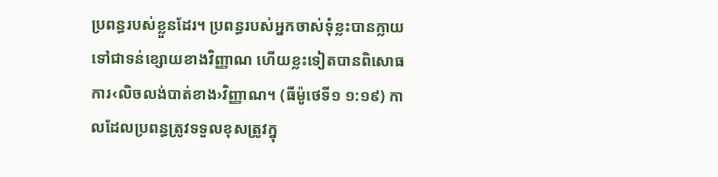ប្រពន្ធរបស់ខ្លួនដែរ។ ប្រពន្ធរបស់អ្នកចាស់ទុំខ្លះបានក្លាយទៅជាទន់ខ្សោយខាងវិញ្ញាណ ហើយខ្លះទៀតបានពិសោធការ‹លិចលង់បាត់ខាង›វិញ្ញាណ។ (ធីម៉ូថេទី១ ១:១៩) កាលដែលប្រពន្ធត្រូវទទួលខុសត្រូវក្នុ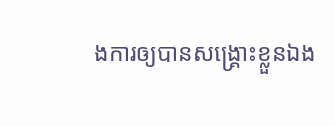ងការឲ្យបានសង្គ្រោះខ្លួនឯង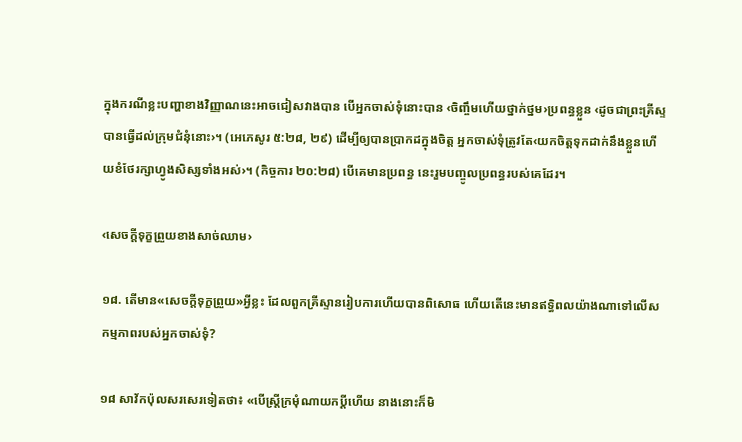ក្នុងករណីខ្លះបញ្ហាខាងវិញ្ញាណនេះអាចជៀសវាងបាន បើអ្នកចាស់ទុំនោះបាន ‹ចិញ្ចឹមហើយថ្នាក់ថ្នម›ប្រពន្ធខ្លួន ‹ដូចជាព្រះគ្រីស្ទបានធ្វើដល់ក្រុមជំនុំនោះ›។ (អេភេសូរ ៥:២៨, ២៩) ដើម្បីឲ្យបានប្រាកដក្នុងចិត្ត អ្នកចាស់ទុំត្រូវតែ‹យកចិត្តទុកដាក់នឹងខ្លួនហើយខំថែរក្សាហ្វូងសិស្សទាំងអស់›។ (កិច្ចការ ២០:២៨) បើគេមានប្រពន្ធ នេះរួមបញ្ចូលប្រពន្ធរបស់គេដែរ។

‹សេចក្ដីទុក្ខព្រួយខាងសាច់ឈាម›

១៨. តើមាន«សេចក្ដីទុក្ខព្រួយ»អ្វីខ្លះ ដែលពួកគ្រីស្ទានរៀបការហើយបានពិសោធ ហើយតើនេះមានឥទ្ធិពលយ៉ាងណាទៅលើសកម្មភាពរបស់អ្នកចាស់ទុំ?

១៨ សាវ័កប៉ុលសរសេរទៀតថា៖ «បើស្ត្រីក្រមុំណាយកប្ដីហើយ នាងនោះក៏មិ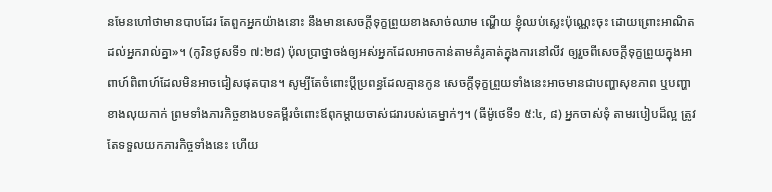នមែនហៅថាមានបាបដែរ តែពួកអ្នកយ៉ាងនោះ នឹងមានសេចក្ដីទុក្ខព្រួយខាងសាច់ឈាម ណ្ហើយ ខ្ញុំឈប់ស្លេះប៉ុណ្ណេះចុះ ដោយព្រោះអាណិតដល់អ្នករាល់គ្នា»។ (កូរិនថូសទី១ ៧:២៨) ប៉ុលប្រាថ្នាចង់ឲ្យអស់អ្នកដែលអាចកាន់តាមគំរូគាត់ក្នុងការនៅលីវ ឲ្យរួចពីសេចក្ដីទុក្ខព្រួយក្នុងអាពាហ៍ពិពាហ៍ដែលមិនអាចជៀសផុតបាន។ សូម្បីតែចំពោះប្ដីប្រពន្ធដែលគ្មានកូន សេចក្ដីទុក្ខព្រួយទាំងនេះអាចមានជាបញ្ហាសុខភាព ឬបញ្ហាខាងលុយកាក់ ព្រមទាំងភារកិច្ចខាងបទគម្ពីរចំពោះឪពុកម្ដាយចាស់ជរារបស់គេម្នាក់ៗ។ (ធីម៉ូថេទី១ ៥:៤, ៨) អ្នកចាស់ទុំ តាមរបៀបដ៏ល្អ ត្រូវតែទទួលយកភារកិច្ចទាំងនេះ ហើយ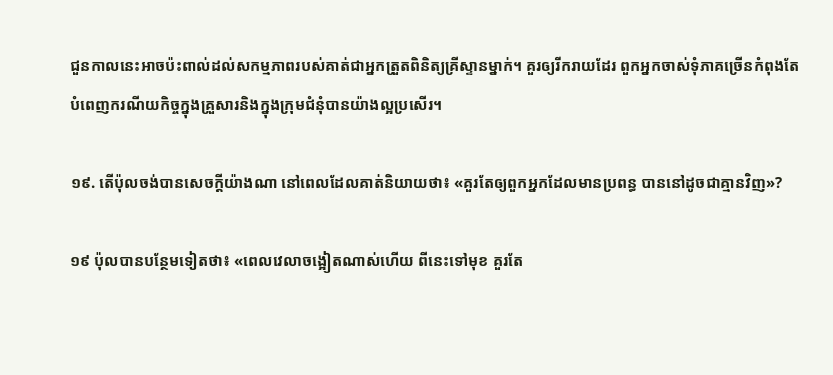ជួនកាលនេះអាចប៉ះពាល់ដល់សកម្មភាពរបស់គាត់ជាអ្នកត្រួតពិនិត្យគ្រីស្ទានម្នាក់។ គួរឲ្យរីករាយដែរ ពួកអ្នកចាស់ទុំភាគច្រើនកំពុងតែបំពេញករណីយកិច្ចក្នុងគ្រួសារនិងក្នុងក្រុមជំនុំបានយ៉ាងល្អប្រសើរ។

១៩. តើប៉ុលចង់បានសេចក្ដីយ៉ាងណា នៅពេលដែលគាត់និយាយថា៖ «គួរតែឲ្យពួកអ្នកដែលមានប្រពន្ធ បាននៅដូចជាគ្មានវិញ»?

១៩ ប៉ុលបានបន្ថែមទៀតថា៖ «ពេលវេលាចង្អៀតណាស់ហើយ ពីនេះទៅមុខ គួរតែ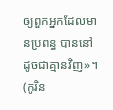ឲ្យពួកអ្នកដែលមានប្រពន្ធ បាននៅដូចជាគ្មានវិញ»។ (កូរិន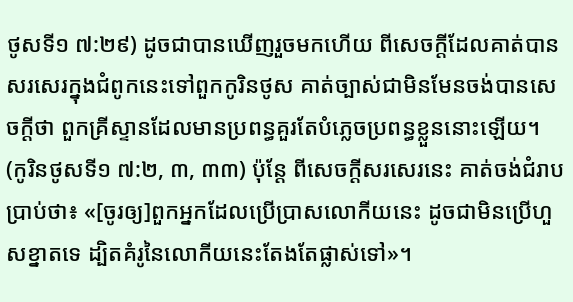ថូសទី១ ៧:២៩) ដូចជាបានឃើញរួចមកហើយ ពីសេចក្ដីដែលគាត់បានសរសេរក្នុងជំពូកនេះទៅពួកកូរិនថូស គាត់ច្បាស់ជាមិនមែនចង់បានសេចក្ដីថា ពួកគ្រីស្ទានដែលមានប្រពន្ធគួរតែបំភ្លេចប្រពន្ធខ្លួននោះឡើយ។ (កូរិនថូសទី១ ៧:២, ៣, ៣៣) ប៉ុន្តែ ពីសេចក្ដីសរសេរនេះ គាត់ចង់ជំរាបប្រាប់ថា៖ «[ចូរឲ្យ]ពួកអ្នកដែលប្រើប្រាសលោកីយនេះ ដូចជាមិនប្រើហួសខ្នាតទេ ដ្បិតគំរូនៃលោកីយនេះតែងតែផ្លាស់ទៅ»។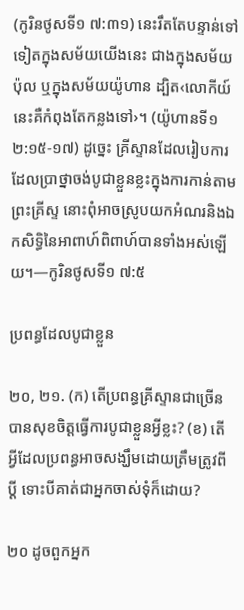(កូរិនថូសទី១ ៧:៣១) នេះរឹតតែបន្ទាន់ទៅទៀតក្នុងសម័យយើងនេះ ជាងក្នុងសម័យប៉ុល ឬក្នុងសម័យយ៉ូហាន ដ្បិត‹លោកីយ៍នេះគឺកំពុងតែកន្លងទៅ›។ (យ៉ូហានទី១ ២:១៥-១៧) ដូច្នេះ គ្រីស្ទានដែលរៀបការ ដែលប្រាថ្នាចង់បូជាខ្លួនខ្លះក្នុងការកាន់តាមព្រះគ្រីស្ទ នោះពុំអាចស្រូបយកអំណរនិងឯកសិទ្ធិនៃអាពាហ៍ពិពាហ៍បានទាំងអស់ឡើយ។—កូរិនថូសទី១ ៧:៥

ប្រពន្ធដែលបូជាខ្លួន

២០, ២១. (ក) តើប្រពន្ធគ្រីស្ទានជាច្រើនបានសុខចិត្តធ្វើការបូជាខ្លួនអ្វីខ្លះ? (ខ) តើអ្វីដែលប្រពន្ធអាចសង្ឃឹមដោយត្រឹមត្រូវពីប្ដី ទោះបីគាត់ជាអ្នកចាស់ទុំក៏ដោយ?

២០ ដូចពួកអ្នក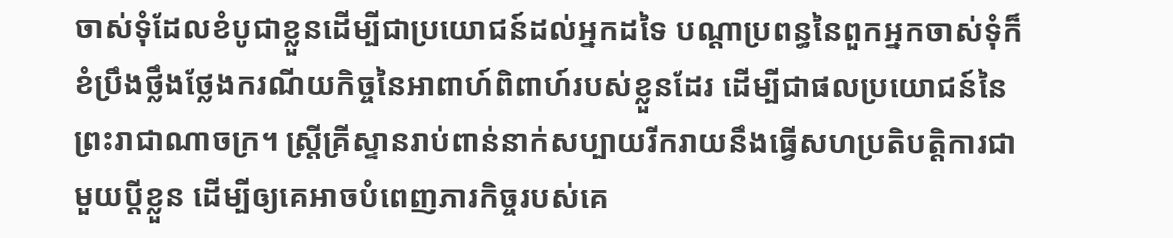ចាស់ទុំដែលខំបូជាខ្លួនដើម្បីជាប្រយោជន៍ដល់អ្នកដទៃ បណ្ដាប្រពន្ធនៃពួកអ្នកចាស់ទុំក៏ខំប្រឹងថ្លឹងថ្លែងករណីយកិច្ចនៃអាពាហ៍ពិពាហ៍របស់ខ្លួនដែរ ដើម្បីជាផលប្រយោជន៍នៃព្រះរាជាណាចក្រ។ ស្ត្រីគ្រីស្ទានរាប់ពាន់នាក់សប្បាយរីករាយនឹងធ្វើសហប្រតិបត្ដិការជាមួយប្ដីខ្លួន ដើម្បីឲ្យគេអាចបំពេញភារកិច្ចរបស់គេ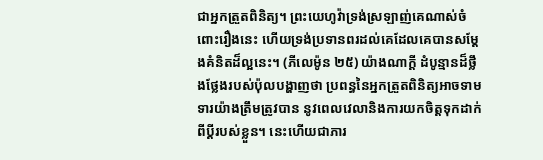ជាអ្នកត្រួតពិនិត្យ។ ព្រះយេហូវ៉ាទ្រង់ស្រឡាញ់គេណាស់ចំពោះរឿងនេះ ហើយទ្រង់ប្រទានពរដល់គេដែលគេបានសម្ដែងគំនិតដ៏ល្អនេះ។ (ភីលេម៉ូន ២៥) យ៉ាងណាក្ដី ដំបូន្មានដ៏ថ្លឹងថ្លែងរបស់ប៉ុលបង្ហាញថា ប្រពន្ធនៃអ្នកត្រួតពិនិត្យអាចទាមទារយ៉ាងត្រឹមត្រូវបាន នូវពេលវេលានិងការយកចិត្តទុកដាក់ពីប្ដីរបស់ខ្លួន។ នេះហើយជាភារ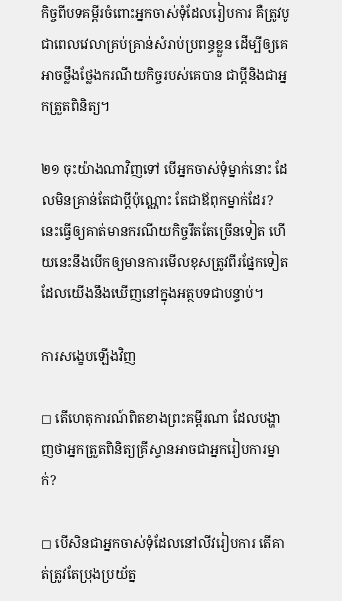កិច្ចពីបទគម្ពីរចំពោះអ្នកចាស់ទុំដែលរៀបការ គឺត្រូវបូជាពេលវេលាគ្រប់គ្រាន់សំរាប់ប្រពន្ធខ្លួន ដើម្បីឲ្យគេអាចថ្លឹងថ្លែងករណីយកិច្ចរបស់គេបាន ជាប្ដីនិងជាអ្នកត្រួតពិនិត្យ។

២១ ចុះយ៉ាងណាវិញទៅ បើអ្នកចាស់ទុំម្នាក់នោះ ដែលមិនគ្រាន់តែជាប្ដីប៉ុណ្ណោះ តែជាឪពុកម្នាក់ដែរ? នេះធ្វើឲ្យគាត់មានករណីយកិច្ចរឹតតែច្រើនទៀត ហើយនេះនឹងបើកឲ្យមានការមើលខុសត្រូវពីរផ្នែកទៀត ដែលយើងនឹងឃើញនៅក្នុងអត្ថបទជាបន្ទាប់។

ការសង្ខេបឡើងវិញ

◻ តើហេតុការណ៍ពិតខាងព្រះគម្ពីរណា ដែលបង្ហាញថាអ្នកត្រួតពិនិត្យគ្រីស្ទានអាចជាអ្នករៀបការម្នាក់?

◻ បើសិនជាអ្នកចាស់ទុំដែលនៅលីវរៀបការ តើគាត់ត្រូវតែប្រុងប្រយ័ត្ន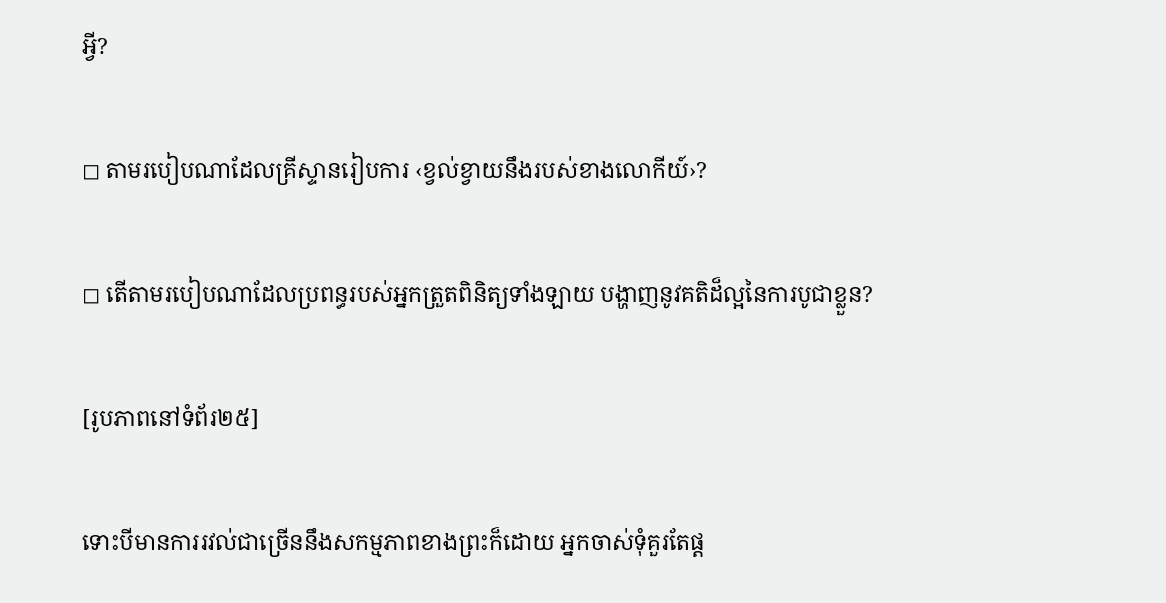អ្វី?

◻ តាមរបៀបណាដែលគ្រីស្ទានរៀបការ ‹ខ្វល់ខ្វាយនឹងរបស់ខាងលោកីយ៍›?

◻ តើតាមរបៀបណាដែលប្រពន្ធរបស់អ្នកត្រួតពិនិត្យទាំងឡាយ បង្ហាញនូវគតិដ៏ល្អនៃការបូជាខ្លួន?

[រូបភាពនៅទំព័រ២៥]

ទោះបីមានការរវល់ជាច្រើននឹងសកម្មភាពខាងព្រះក៏ដោយ អ្នកចាស់ទុំគួរតែផ្ដ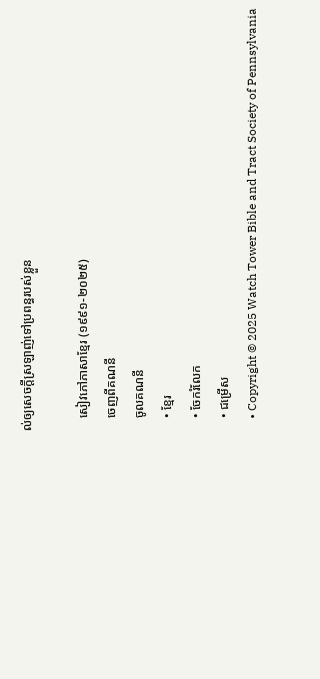ល់ឲ្យសេចក្ដីស្រឡាញ់ទៅប្រពន្ធរបស់ខ្លួន

    សៀវភៅភាសាខ្មែរ (១៩៩១-២០២៥)
    ចេញពីគណនី
    ចូលគណនី
    • ខ្មែរ
    • ចែករំលែក
    • ជម្រើស
    • Copyright © 2025 Watch Tower Bible and Tract Society of Pennsylvania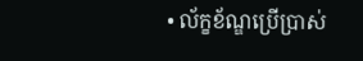• ល័ក្ខខ័ណ្ឌប្រើប្រាស់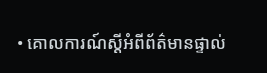• គោលការណ៍ស្ដីអំពីព័ត៌មានផ្ទាល់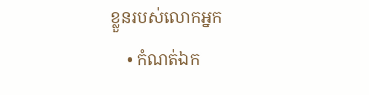ខ្លួនរបស់លោកអ្នក
    • កំណត់ឯក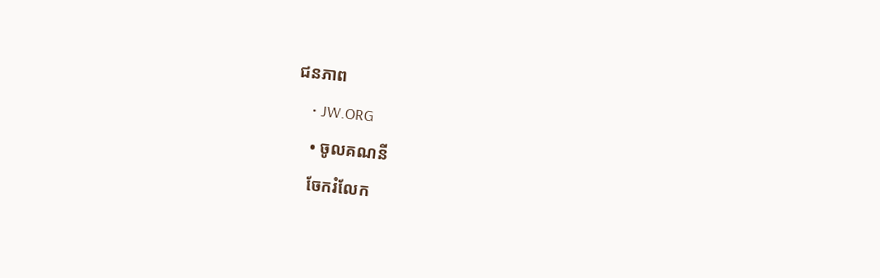ជនភាព
    • JW.ORG
    • ចូលគណនី
    ចែករំលែក